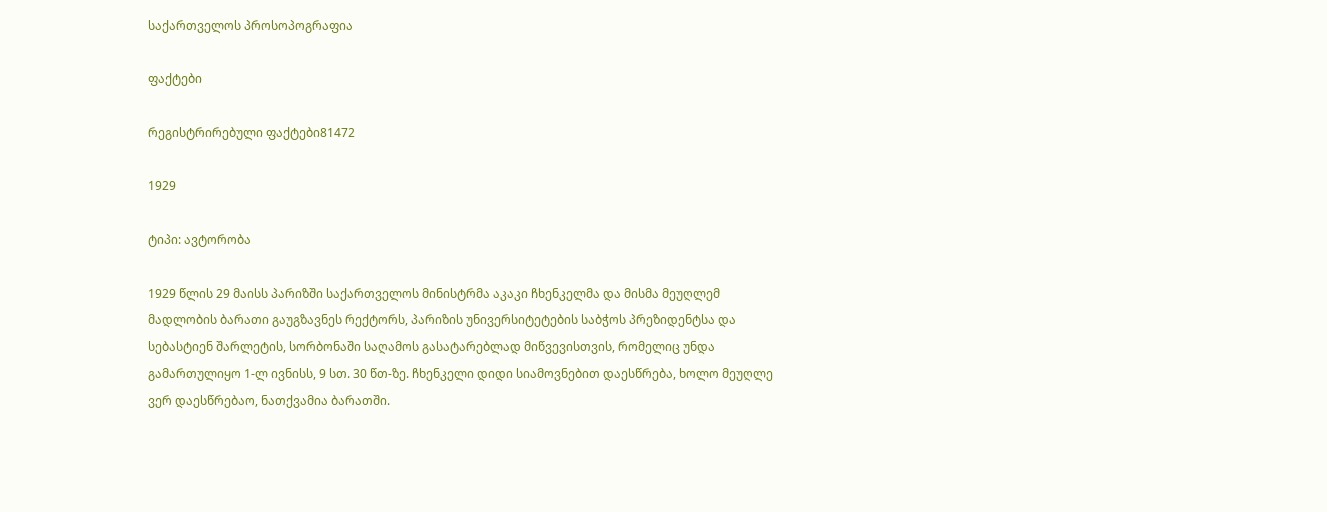საქართველოს პროსოპოგრაფია

ფაქტები

რეგისტრირებული ფაქტები81472

1929

ტიპი: ავტორობა

1929 წლის 29 მაისს პარიზში საქართველოს მინისტრმა აკაკი ჩხენკელმა და მისმა მეუღლემ მადლობის ბარათი გაუგზავნეს რექტორს, პარიზის უნივერსიტეტების საბჭოს პრეზიდენტსა და სებასტიენ შარლეტის, სორბონაში საღამოს გასატარებლად მიწვევისთვის, რომელიც უნდა გამართულიყო 1-ლ ივნისს, 9 სთ. 30 წთ-ზე. ჩხენკელი დიდი სიამოვნებით დაესწრება, ხოლო მეუღლე ვერ დაესწრებაო, ნათქვამია ბარათში.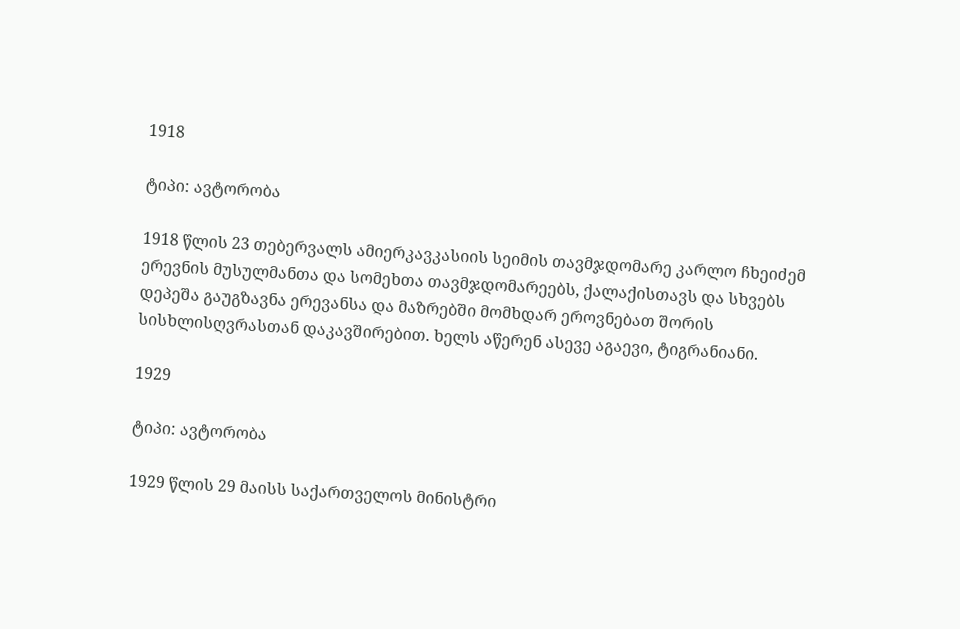1918

ტიპი: ავტორობა

1918 წლის 23 თებერვალს ამიერკავკასიის სეიმის თავმჯდომარე კარლო ჩხეიძემ ერევნის მუსულმანთა და სომეხთა თავმჯდომარეებს, ქალაქისთავს და სხვებს დეპეშა გაუგზავნა ერევანსა და მაზრებში მომხდარ ეროვნებათ შორის სისხლისღვრასთან დაკავშირებით. ხელს აწერენ ასევე აგაევი, ტიგრანიანი.

1929

ტიპი: ავტორობა

1929 წლის 29 მაისს საქართველოს მინისტრი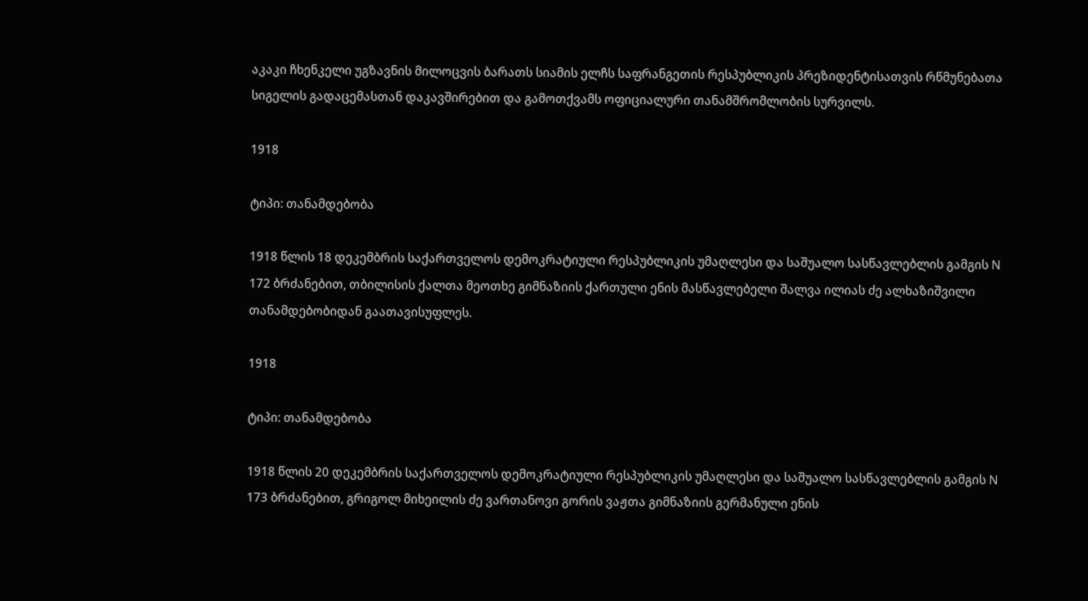აკაკი ჩხენკელი უგზავნის მილოცვის ბარათს სიამის ელჩს საფრანგეთის რესპუბლიკის პრეზიდენტისათვის რწმუნებათა სიგელის გადაცემასთან დაკავშირებით და გამოთქვამს ოფიციალური თანამშრომლობის სურვილს.

1918

ტიპი: თანამდებობა

1918 წლის 18 დეკემბრის საქართველოს დემოკრატიული რესპუბლიკის უმაღლესი და საშუალო სასწავლებლის გამგის N 172 ბრძანებით, თბილისის ქალთა მეოთხე გიმნაზიის ქართული ენის მასწავლებელი შალვა ილიას ძე ალხაზიშვილი თანამდებობიდან გაათავისუფლეს.

1918

ტიპი: თანამდებობა

1918 წლის 20 დეკემბრის საქართველოს დემოკრატიული რესპუბლიკის უმაღლესი და საშუალო სასწავლებლის გამგის N 173 ბრძანებით, გრიგოლ მიხეილის ძე ვართანოვი გორის ვაჟთა გიმნაზიის გერმანული ენის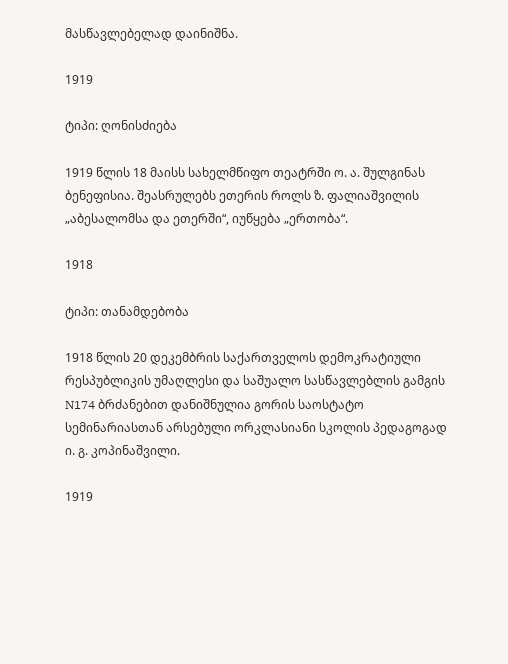მასწავლებელად დაინიშნა.

1919

ტიპი: ღონისძიება

1919 წლის 18 მაისს სახელმწიფო თეატრში ო. ა. შულგინას ბენეფისია. შეასრულებს ეთერის როლს ზ. ფალიაშვილის „აბესალომსა და ეთერში“, იუწყება „ერთობა“.

1918

ტიპი: თანამდებობა

1918 წლის 20 დეკემბრის საქართველოს დემოკრატიული რესპუბლიკის უმაღლესი და საშუალო სასწავლებლის გამგის N174 ბრძანებით დანიშნულია გორის საოსტატო სემინარიასთან არსებული ორკლასიანი სკოლის პედაგოგად ი. გ. კოპინაშვილი.

1919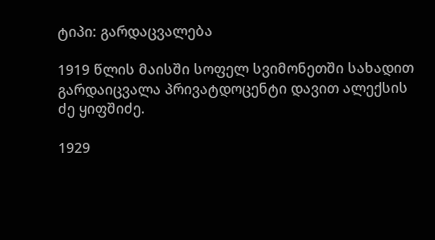ტიპი: გარდაცვალება

1919 წლის მაისში სოფელ სვიმონეთში სახადით გარდაიცვალა პრივატდოცენტი დავით ალექსის ძე ყიფშიძე.

1929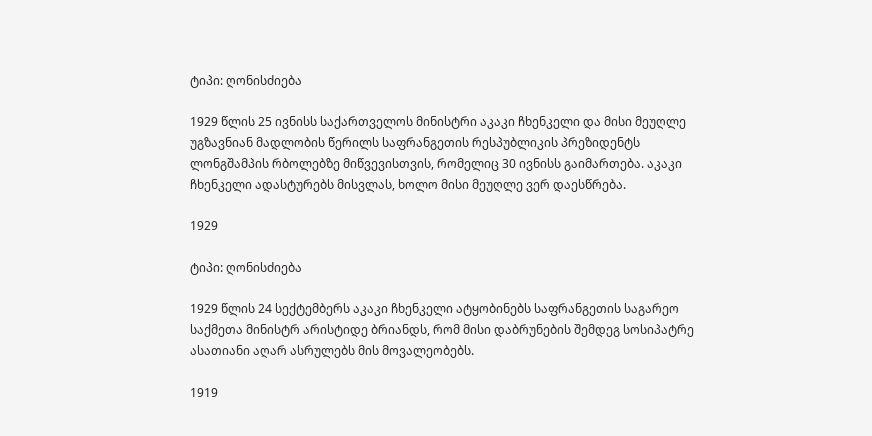ტიპი: ღონისძიება

1929 წლის 25 ივნისს საქართველოს მინისტრი აკაკი ჩხენკელი და მისი მეუღლე უგზავნიან მადლობის წერილს საფრანგეთის რესპუბლიკის პრეზიდენტს ლონგშამპის რბოლებზე მიწვევისთვის, რომელიც 30 ივნისს გაიმართება. აკაკი ჩხენკელი ადასტურებს მისვლას, ხოლო მისი მეუღლე ვერ დაესწრება.

1929

ტიპი: ღონისძიება

1929 წლის 24 სექტემბერს აკაკი ჩხენკელი ატყობინებს საფრანგეთის საგარეო საქმეთა მინისტრ არისტიდე ბრიანდს, რომ მისი დაბრუნების შემდეგ სოსიპატრე ასათიანი აღარ ასრულებს მის მოვალეობებს.

1919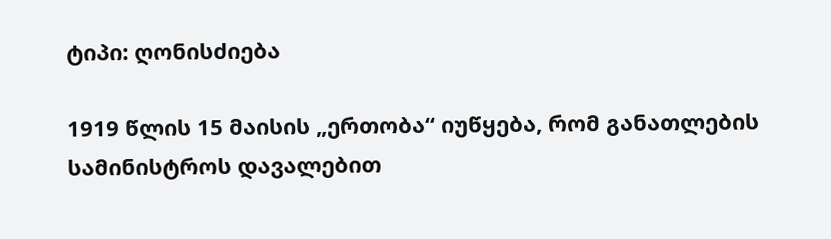ტიპი: ღონისძიება

1919 წლის 15 მაისის „ერთობა“ იუწყება, რომ განათლების სამინისტროს დავალებით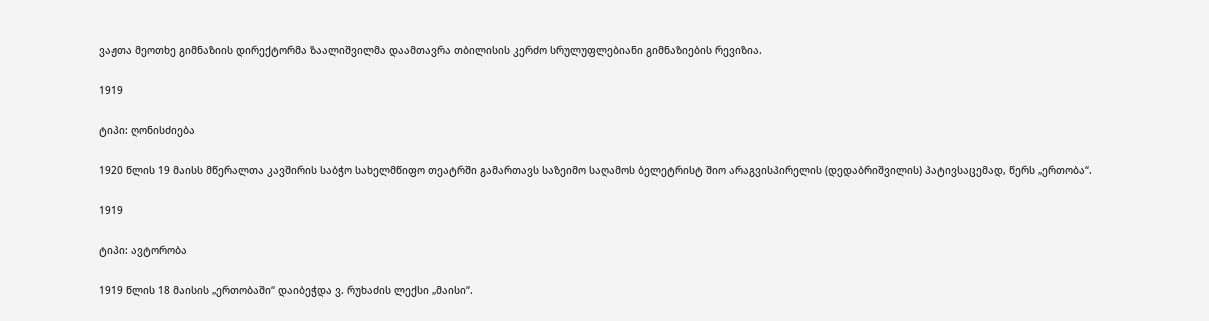ვაჟთა მეოთხე გიმნაზიის დირექტორმა ზაალიშვილმა დაამთავრა თბილისის კერძო სრულუფლებიანი გიმნაზიების რევიზია.

1919

ტიპი: ღონისძიება

1920 წლის 19 მაისს მწერალთა კავშირის საბჭო სახელმწიფო თეატრში გამართავს საზეიმო საღამოს ბელეტრისტ შიო არაგვისპირელის (დედაბრიშვილის) პატივსაცემად, წერს „ერთობა“.

1919

ტიპი: ავტორობა

1919 წლის 18 მაისის „ერთობაში“ დაიბეჭდა ვ. რუხაძის ლექსი „მაისი“.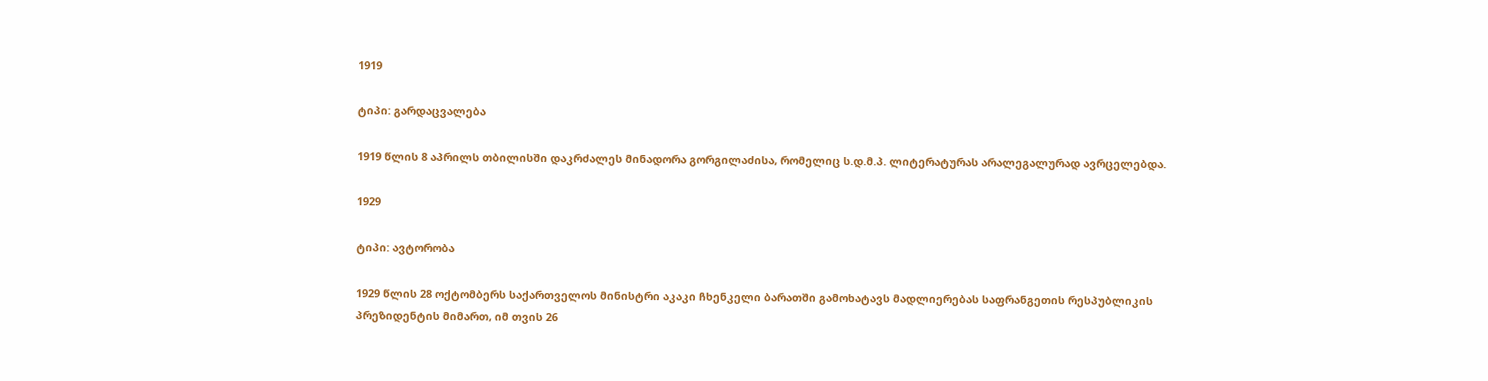1919

ტიპი: გარდაცვალება

1919 წლის 8 აპრილს თბილისში დაკრძალეს მინადორა გორგილაძისა, რომელიც ს.დ.მ.პ. ლიტერატურას არალეგალურად ავრცელებდა.

1929

ტიპი: ავტორობა

1929 წლის 28 ოქტომბერს საქართველოს მინისტრი აკაკი ჩხენკელი ბარათში გამოხატავს მადლიერებას საფრანგეთის რესპუბლიკის პრეზიდენტის მიმართ, იმ თვის 26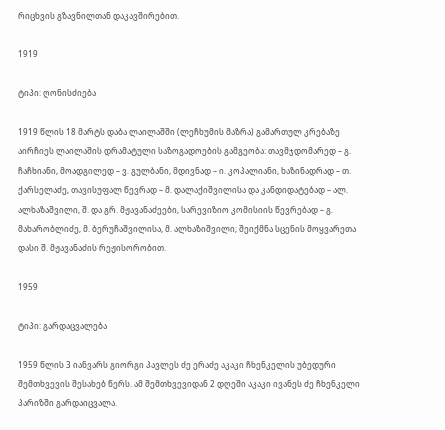რიცხვის გზავნილთან დაკავშირებით.

1919

ტიპი: ღონისძიება

1919 წლის 18 მარტს დაბა ლაილაშში (ლეჩხუმის მაზრა) გამართულ კრებაზე აირჩიეს ლაილაშის დრამატული საზოგადოების გამგეობა: თავმჯდომარედ – გ. ჩაჩხიანი, მოადგილედ – ვ. გულბანი, მდივნად – ი. კოპალიანი, ხაზინადრად – თ. ქარსელაძე, თავისუფალ წევრად – მ. დალაქიშვილისა და კანდიდატებად – ალ. ალხაზაშვილი, შ. და გრ. მჟავანაძეები, სარევიზიო კომისიის წევრებად – გ. მახარობლიძე, მ. ბერუჩაშვილისა, მ. ალხაზიშვილი; შეიქმნა სცენის მოყვარეთა დასი შ. მჟავანაძის რეჟისორობით.

1959

ტიპი: გარდაცვალება

1959 წლის 3 იანვარს გიორგი პავლეს ძე ერაძე აკაკი ჩხენკელის უბედური შემთხვევის შესახებ წერს. ამ შემთხვევიდან 2 დღეში აკაკი ივანეს ძე ჩხენკელი პარიზში გარდაიცვალა.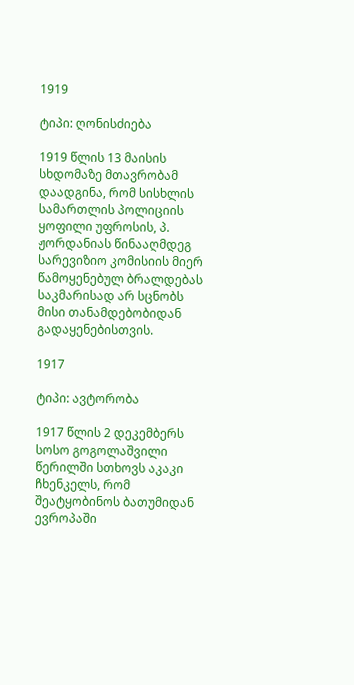1919

ტიპი: ღონისძიება

1919 წლის 13 მაისის სხდომაზე მთავრობამ დაადგინა, რომ სისხლის სამართლის პოლიციის ყოფილი უფროსის, პ. ჟორდანიას წინააღმდეგ სარევიზიო კომისიის მიერ წამოყენებულ ბრალდებას საკმარისად არ სცნობს მისი თანამდებობიდან გადაყენებისთვის.

1917

ტიპი: ავტორობა

1917 წლის 2 დეკემბერს სოსო გოგოლაშვილი წერილში სთხოვს აკაკი ჩხენკელს, რომ შეატყობინოს ბათუმიდან ევროპაში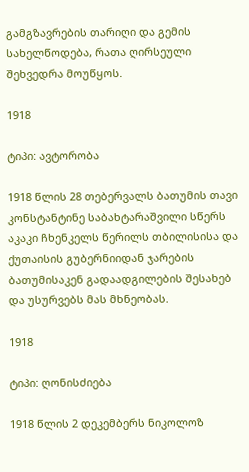გამგზავრების თარიღი და გემის სახელწოდება, რათა ღირსეული შეხვედრა მოუწყოს.

1918

ტიპი: ავტორობა

1918 წლის 28 თებერვალს ბათუმის თავი კონსტანტინე საბახტარაშვილი სწერს აკაკი ჩხენკელს წერილს თბილისისა და ქუთაისის გუბერნიიდან ჯარების ბათუმისაკენ გადაადგილების შესახებ და უსურვებს მას მხნეობას.

1918

ტიპი: ღონისძიება

1918 წლის 2 დეკემბერს ნიკოლოზ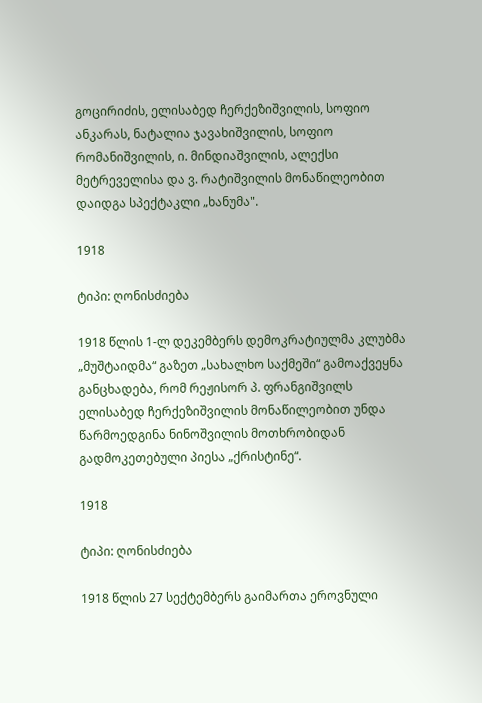გოცირიძის, ელისაბედ ჩერქეზიშვილის, სოფიო ანკარას, ნატალია ჯავახიშვილის, სოფიო რომანიშვილის, ი. მინდიაშვილის, ალექსი მეტრეველისა და ვ. რატიშვილის მონაწილეობით დაიდგა სპექტაკლი „ხანუმა".

1918

ტიპი: ღონისძიება

1918 წლის 1-ლ დეკემბერს დემოკრატიულმა კლუბმა „მუშტაიდმა“ გაზეთ „სახალხო საქმეში“ გამოაქვეყნა განცხადება, რომ რეჟისორ პ. ფრანგიშვილს ელისაბედ ჩერქეზიშვილის მონაწილეობით უნდა წარმოედგინა ნინოშვილის მოთხრობიდან გადმოკეთებული პიესა „ქრისტინე“.

1918

ტიპი: ღონისძიება

1918 წლის 27 სექტემბერს გაიმართა ეროვნული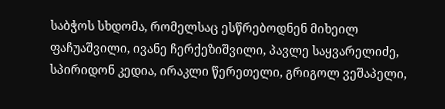საბჭოს სხდომა, რომელსაც ესწრებოდნენ მიხეილ ფაჩუაშვილი, ივანე ჩერქეზიშვილი, პავლე საყვარელიძე, სპირიდონ კედია, ირაკლი წერეთელი, გრიგოლ ვეშაპელი,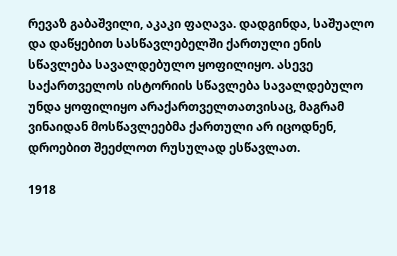რევაზ გაბაშვილი, აკაკი ფაღავა. დადგინდა, საშუალო და დაწყებით სასწავლებელში ქართული ენის სწავლება სავალდებულო ყოფილიყო. ასევე საქართველოს ისტორიის სწავლება სავალდებულო უნდა ყოფილიყო არაქართველთათვისაც, მაგრამ ვინაიდან მოსწავლეებმა ქართული არ იცოდნენ, დროებით შეეძლოთ რუსულად ესწავლათ.

1918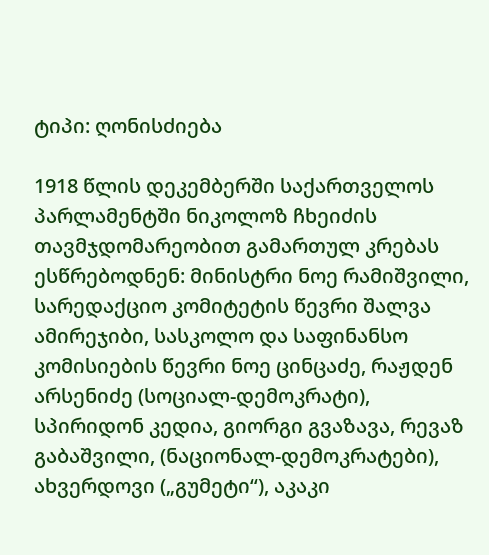ტიპი: ღონისძიება

1918 წლის დეკემბერში საქართველოს პარლამენტში ნიკოლოზ ჩხეიძის თავმჯდომარეობით გამართულ კრებას ესწრებოდნენ: მინისტრი ნოე რამიშვილი, სარედაქციო კომიტეტის წევრი შალვა ამირეჯიბი, სასკოლო და საფინანსო კომისიების წევრი ნოე ცინცაძე, რაჟდენ არსენიძე (სოციალ-დემოკრატი), სპირიდონ კედია, გიორგი გვაზავა, რევაზ გაბაშვილი, (ნაციონალ-დემოკრატები), ახვერდოვი („გუმეტი“), აკაკი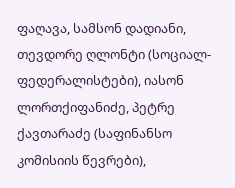ფაღავა, სამსონ დადიანი, თევდორე ღლონტი (სოციალ-ფედერალისტები), იასონ ლორთქიფანიძე, პეტრე ქავთარაძე (საფინანსო კომისიის წევრები),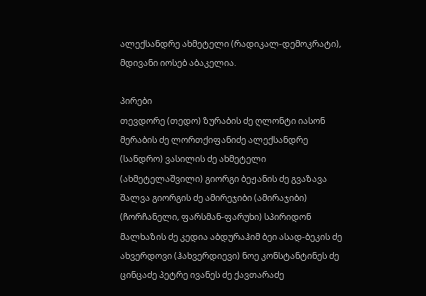ალექსანდრე ახმეტელი (რადიკალ-დემოკრატი), მდივანი იოსებ აბაკელია.

პირები
თევდორე (თედო) ზურაბის ძე ღლონტი იასონ მერაბის ძე ლორთქიფანიძე ალექსანდრე (სანდრო) ვასილის ძე ახმეტელი (ახმეტელაშვილი) გიორგი ბეჟანის ძე გვაზავა შალვა გიორგის ძე ამირეჯიბი (ამირაჯიბი) (ჩორჩანელი, ფარსმან-ფარუხი) სპირიდონ მალხაზის ძე კედია აბდურაჰიმ ბეი ასად-ბეკის ძე ახვერდოვი (ჰახვერდიევი) ნოე კონსტანტინეს ძე ცინცაძე პეტრე ივანეს ძე ქავთარაძე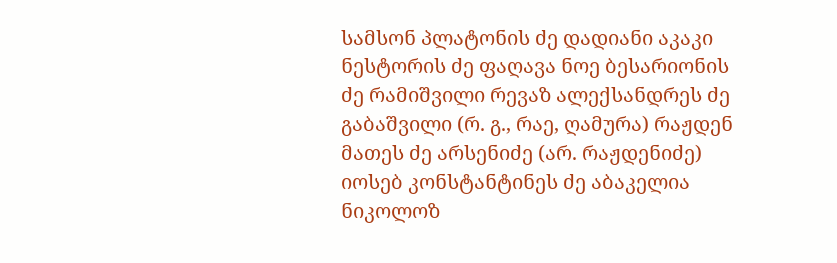სამსონ პლატონის ძე დადიანი აკაკი ნესტორის ძე ფაღავა ნოე ბესარიონის ძე რამიშვილი რევაზ ალექსანდრეს ძე გაბაშვილი (რ. გ., რაე, ღამურა) რაჟდენ მათეს ძე არსენიძე (არ. რაჟდენიძე) იოსებ კონსტანტინეს ძე აბაკელია ნიკოლოზ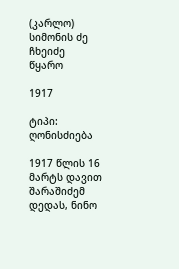(კარლო) სიმონის ძე ჩხეიძე
წყარო

1917

ტიპი: ღონისძიება

1917 წლის 16 მარტს დავით შარაშიძემ დედას, ნინო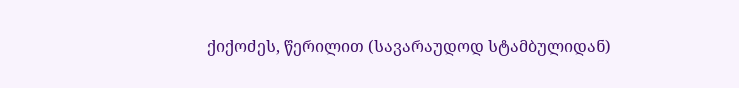ქიქოძეს, წერილით (სავარაუდოდ სტამბულიდან)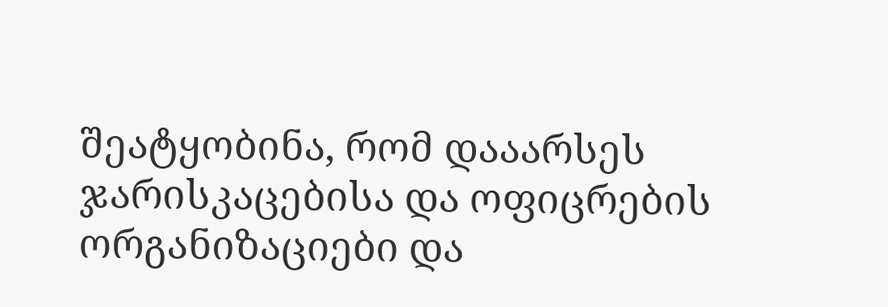შეატყობინა, რომ დააარსეს ჯარისკაცებისა და ოფიცრების ორგანიზაციები და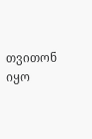თვითონ იყო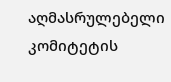აღმასრულებელი კომიტეტის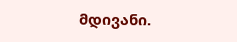მდივანი.